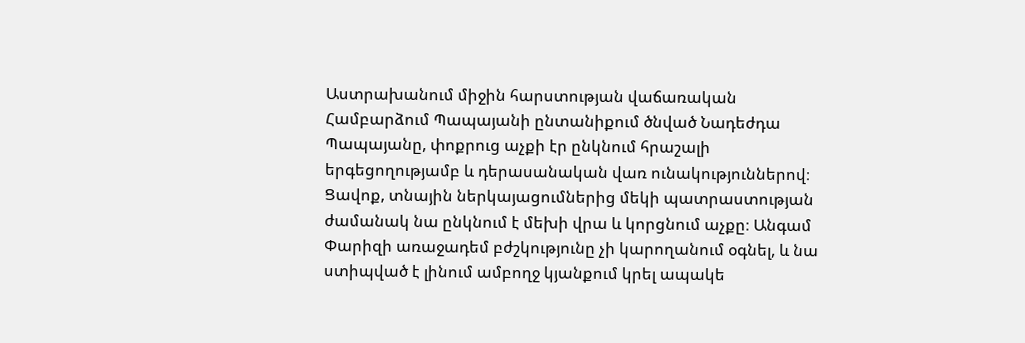Աստրախանում միջին հարստության վաճառական Համբարձում Պապայանի ընտանիքում ծնված Նադեժդա Պապայանը, փոքրուց աչքի էր ընկնում հրաշալի երգեցողությամբ և դերասանական վառ ունակություններով։ Ցավոք, տնային ներկայացումներից մեկի պատրաստության ժամանակ նա ընկնում է մեխի վրա և կորցնում աչքը։ Անգամ Փարիզի առաջադեմ բժշկությունը չի կարողանում օգնել, և նա ստիպված է լինում ամբողջ կյանքում կրել ապակե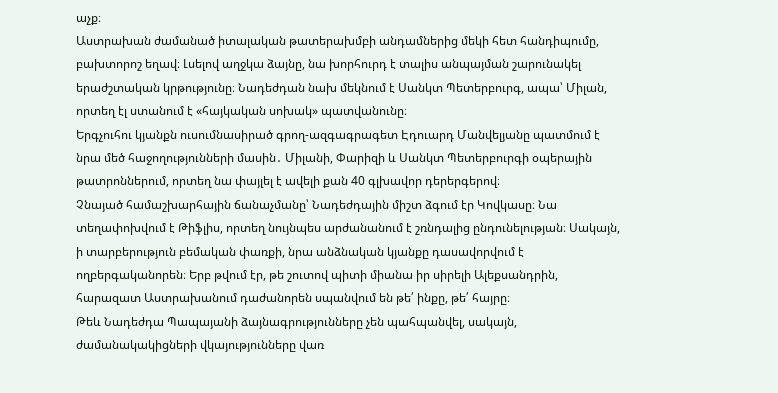աչք։
Աստրախան ժամանած իտալական թատերախմբի անդամներից մեկի հետ հանդիպումը, բախտորոշ եղավ։ Լսելով աղջկա ձայնը, նա խորհուրդ է տալիս անպայման շարունակել երաժշտական կրթությունը։ Նադեժդան նախ մեկնում է Սանկտ Պետերբուրգ, ապա՝ Միլան, որտեղ էլ ստանում է «հայկական սոխակ» պատվանունը։
Երգչուհու կյանքն ուսումնասիրած գրող-ազգագրագետ Էդուարդ Մանվելյանը պատմում է նրա մեծ հաջողությունների մասին․ Միլանի, Փարիզի և Սանկտ Պետերբուրգի օպերային թատրոններում, որտեղ նա փայլել է ավելի քան 40 գլխավոր դերերգերով։
Չնայած համաշխարհային ճանաչմանը՝ Նադեժդային միշտ ձգում էր Կովկասը։ Նա տեղափոխվում է Թիֆլիս, որտեղ նույնպես արժանանում է շռնդալից ընդունելության։ Սակայն, ի տարբերություն բեմական փառքի, նրա անձնական կյանքը դասավորվում է ողբերգականորեն։ Երբ թվում էր, թե շուտով պիտի միանա իր սիրելի Ալեքսանդրին, հարազատ Աստրախանում դաժանորեն սպանվում են թե՛ ինքը, թե՛ հայրը։
Թեև Նադեժդա Պապայանի ձայնագրությունները չեն պահպանվել, սակայն, ժամանակակիցների վկայությունները վառ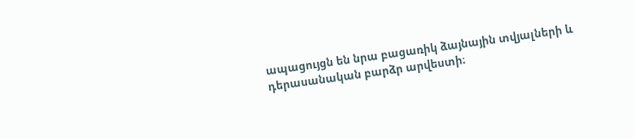ապացույցն են նրա բացառիկ ձայնային տվյալների և դերասանական բարձր արվեստի։